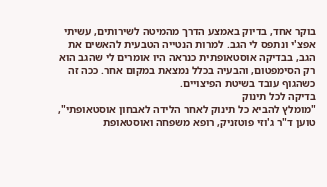בוקר אחד, בדיוק באמצע הדרך מהמיטה לשירותים, עשיתי אפצ'י ונתפס לי הגב. למרות הנטייה הטבעית להאשים את הגב, בבדיקה אוסטאופתית כנראה היו אומרים לי שהגב הוא רק הסימפטום, והבעיה בכלל נמצאת במקום אחר. ככה זה כשהגוף עובד בשיטת הפיצויים.
בדיקה לכל תינוק
"מומלץ להביא כל תינוק לאחר הלידה לאבחון אוסטאופתי", טוען ד"ר ג'וזי פוטזניק, רופא משפחה ואוסטאופת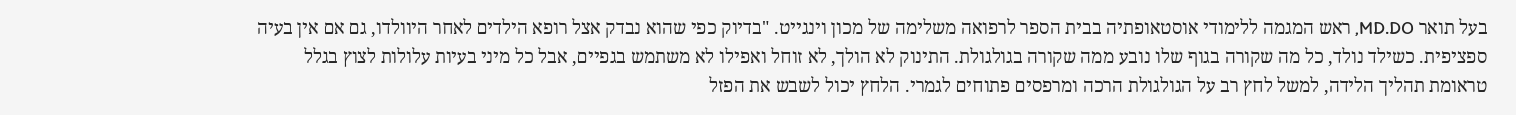בעל תואר MD.DO, ראש המגמה ללימודי אוסטאופתיה בבית הספר לרפואה משלימה של מכון וינגייט. "בדיוק כפי שהוא נבדק אצל רופא הילדים לאחר היוולדו, גם אם אין בעיה ספציפית. כשילד נולד, כל מה שקורה בגוף שלו נובע ממה שקורה בגולגולת. התינוק לא הולך, לא זוחל ואפילו לא משתמש בגפיים, אבל כל מיני בעיות עלולות לצוץ בגלל טראומת תהליך הלידה, למשל לחץ רב על הגולגולת הרכה ומרפסים פתוחים לגמרי. הלחץ יכול לשבש את הפזל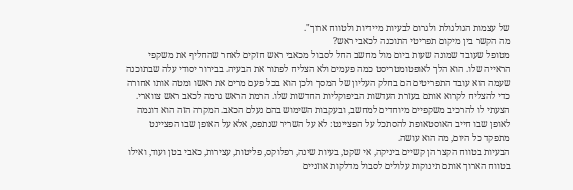של עצמות הגולגולת ולגרום לבעיות מיידיות ולטווח ארוך".
מה הקשר בין מיקום תפריטי התוכנה לכאבי ראש?
מטופל שעובד שמונה שעות ביום מול מחשב החל לסבול מכאבי ראש חזקים לאחר שהחליף את משקפי הראייה שלו. הוא הלך לאופטומטריסט כמה פעמים ולא הצליח לפתור את הבעיה. בבירור יסודי עלה שבתוכנה שעמה הוא עובד התפריטים הם בחלק העליון של המסך ולכן הוא בכל פעם מרים את ראשו ומטה אותו אחורה כדי להצליח לקרוא אותם בעזרת העדשות הביפוקליות החדשות שלו. הרמת הראש גרמה לכאב ראש צווארי. הצעתי לו להרכיב משקפיים מיוחדים למחשב, ובעקבות השימוש בהם נעלם הכאב. המקרה הזה הוא דוגמה לאופן שבו חייב האוסטאופת להסתכל על הפציינט: לא על השריר שנתפס, אלא על האופן שבו הפציינט מתפקד כל היום, מה הוא עושה.
הבעיות בטווח הקצר הן קשיים ביניקה, אי שקט, בעיות שינה, רפלוקס, פליטות, עצירות, כאבי בטן ועוד, ואילו בטווח הארוך אותם תינוקות עלולים לסבול מדלקות אוזניים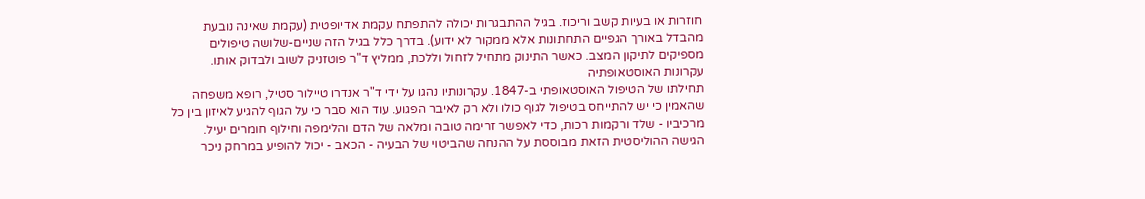חוזרות או בעיות קשב וריכוז. בגיל ההתבגרות יכולה להתפתח עקמת אדיופטית (עקמת שאינה נובעת מהבדל באורך הגפיים התחתונות אלא ממקור לא ידוע). בדרך כלל בגיל הזה שניים-שלושה טיפולים מספיקים לתיקון המצב. כאשר התינוק מתחיל לזחול וללכת, ממליץ ד"ר פוטזניק לשוב ולבדוק אותו.
עקרונות האוסטאופתיה
תחילתו של הטיפול האוסטאופתי ב-1847. עקרונותיו נהגו על ידי ד"ר אנדרו טיילור סטיל, רופא משפחה שהאמין כי יש להתייחס בטיפול לגוף כולו ולא רק לאיבר הפגוע. עוד הוא סבר כי על הגוף להגיע לאיזון בין כל מרכיביו - שלד ורקמות רכות, כדי לאפשר זרימה טובה ומלאה של הדם והלימפה וחילוף חומרים יעיל. הגישה ההוליסטית הזאת מבוססת על ההנחה שהביטוי של הבעיה - הכאב - יכול להופיע במרחק ניכר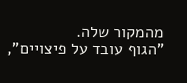מהמקור שלה.
"הגוף עובד על פיצויים",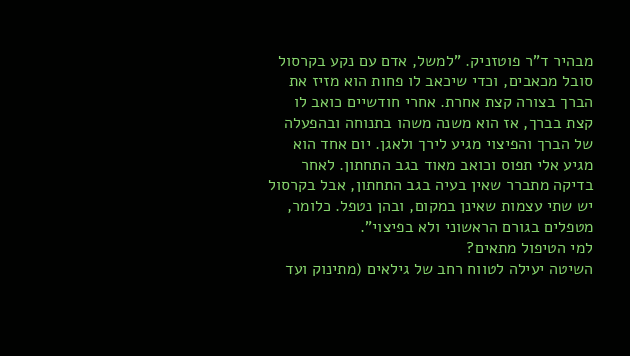מבהיר ד"ר פוטזניק. "למשל, אדם עם נקע בקרסול סובל מכאבים, וכדי שיכאב לו פחות הוא מזיז את הברך בצורה קצת אחרת. אחרי חודשיים כואב לו קצת בברך, אז הוא משנה משהו בתנוחה ובהפעלה של הברך והפיצוי מגיע לירך ולאגן. יום אחד הוא מגיע אלי תפוס וכואב מאוד בגב התחתון. לאחר בדיקה מתברר שאין בעיה בגב התחתון, אבל בקרסול יש שתי עצמות שאינן במקום, ובהן נטפל. כלומר, מטפלים בגורם הראשוני ולא בפיצוי".
למי הטיפול מתאים?
השיטה יעילה לטווח רחב של גילאים (מתינוק ועד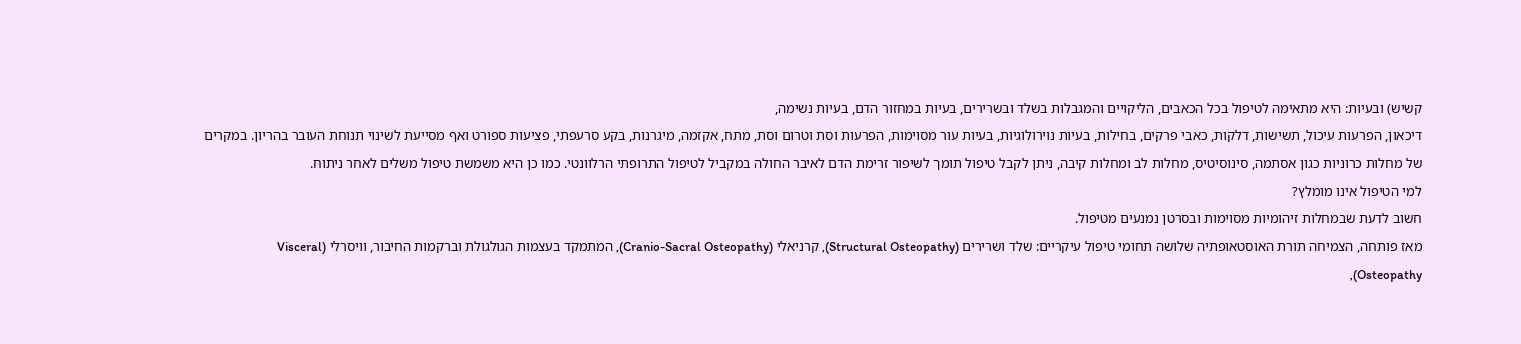קשיש) ובעיות: היא מתאימה לטיפול בכל הכאבים, הליקויים והמגבלות בשלד ובשרירים, בעיות במחזור הדם, בעיות נשימה,
דיכאון, הפרעות עיכול, תשישות, דלקות, כאבי פרקים, בחילות, בעיות נוירולוגיות, בעיות עור מסוימות, הפרעות וסת וטרום וסת, מתח, אקזמה, מיגרנות, בקע סרעפתי, פציעות ספורט ואף מסייעת לשינוי תנוחת העובר בהריון. במקרים של מחלות כרוניות כגון אסתמה, סינוסיטיס, מחלות לב ומחלות קיבה, ניתן לקבל טיפול תומך לשיפור זרימת הדם לאיבר החולה במקביל לטיפול התרופתי הרלוונטי. כמו כן היא משמשת טיפול משלים לאחר ניתוח.
למי הטיפול אינו מומלץ?
חשוב לדעת שבמחלות זיהומיות מסוימות ובסרטן נמנעים מטיפול.
מאז פותחה, הצמיחה תורת האוסטאופתיה שלושה תחומי טיפול עיקריים: שלד ושרירים (Structural Osteopathy), קרניאלי (Cranio-Sacral Osteopathy), המתמקד בעצמות הגולגולת וברקמות החיבור, וויסרלי (Visceral Osteopathy),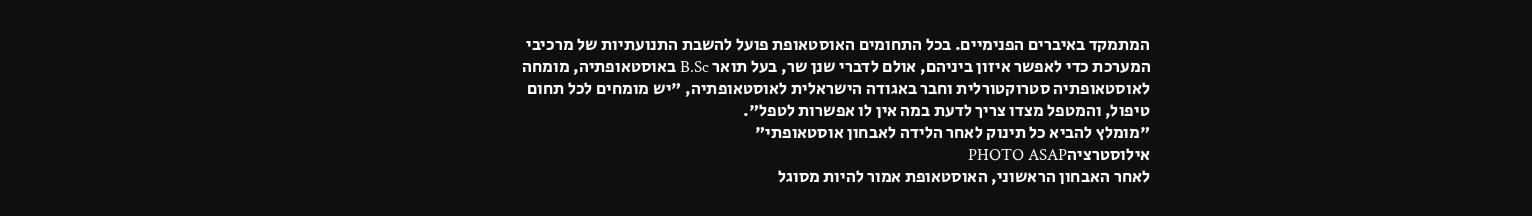המתמקד באיברים הפנימיים. בכל התחומים האוסטאופת פועל להשבת התנועתיות של מרכיבי המערכת כדי לאפשר איזון ביניהם, אולם לדברי שנן שר, בעל תואר B.Sc באוסטאופתיה, מומחה לאוסטאופתיה סטרוקטורלית וחבר באגודה הישראלית לאוסטאופתיה, "יש מומחים לכל תחום טיפול, והמטפל מצדו צריך לדעת במה אין לו אפשרות לטפל".
"מומלץ להביא כל תינוק לאחר הלידה לאבחון אוסטאופתי"
אילוסטרציהPHOTO ASAP
לאחר האבחון הראשוני, האוסטאופת אמור להיות מסוגל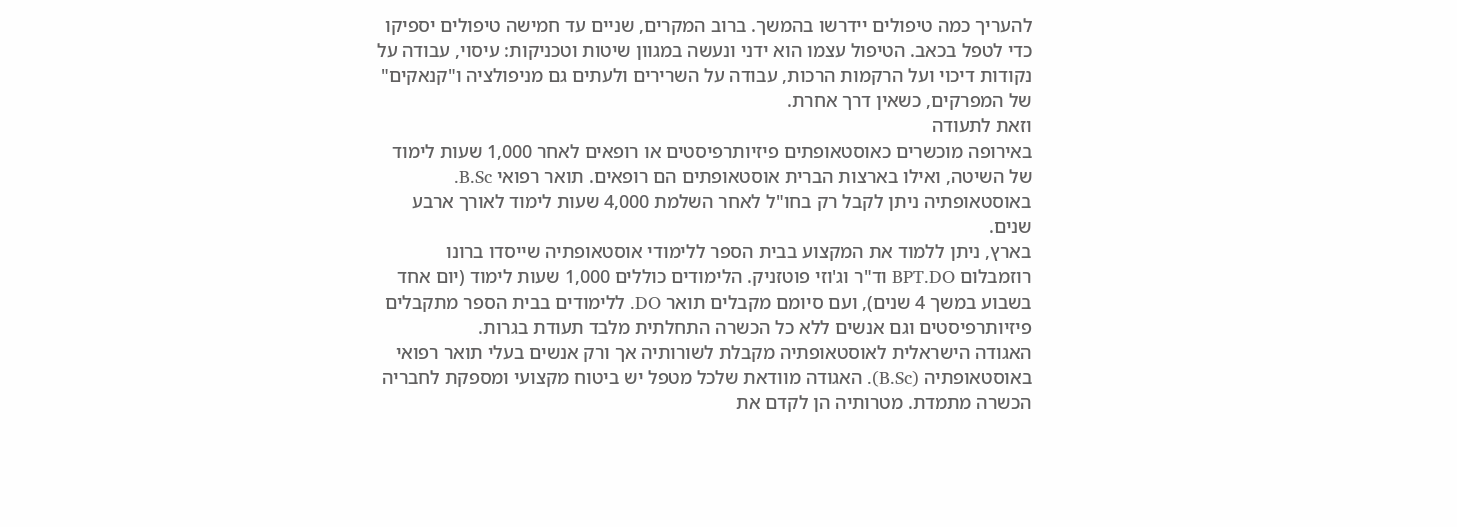להעריך כמה טיפולים יידרשו בהמשך. ברוב המקרים, שניים עד חמישה טיפולים יספיקו כדי לטפל בכאב. הטיפול עצמו הוא ידני ונעשה במגוון שיטות וטכניקות: עיסוי, עבודה על נקודות דיכוי ועל הרקמות הרכות, עבודה על השרירים ולעתים גם מניפולציה ו"קנאקים" של המפרקים, כשאין דרך אחרת.
וזאת לתעודה
באירופה מוכשרים כאוסטאופתים פיזיותרפיסטים או רופאים לאחר 1,000 שעות לימוד של השיטה, ואילו בארצות הברית אוסטאופתים הם רופאים. תואר רפואי B.Sc. באוסטאופתיה ניתן לקבל רק בחו"ל לאחר השלמת 4,000 שעות לימוד לאורך ארבע שנים.
בארץ, ניתן ללמוד את המקצוע בבית הספר ללימודי אוסטאופתיה שייסדו ברונו רוזמבלום BPT.DO וד"ר וג'וזי פוטזניק. הלימודים כוללים 1,000 שעות לימוד (יום אחד בשבוע במשך 4 שנים), ועם סיומם מקבלים תואר DO. ללימודים בבית הספר מתקבלים פיזיותרפיסטים וגם אנשים ללא כל הכשרה התחלתית מלבד תעודת בגרות.
האגודה הישראלית לאוסטאופתיה מקבלת לשורותיה אך ורק אנשים בעלי תואר רפואי באוסטאופתיה (B.Sc). האגודה מוודאת שלכל מטפל יש ביטוח מקצועי ומספקת לחבריה הכשרה מתמדת. מטרותיה הן לקדם את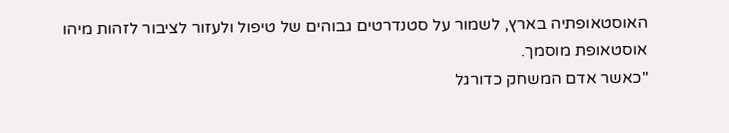האוסטאופתיה בארץ, לשמור על סטנדרטים גבוהים של טיפול ולעזור לציבור לזהות מיהו אוסטאופת מוסמך.
"כאשר אדם המשחק כדורגל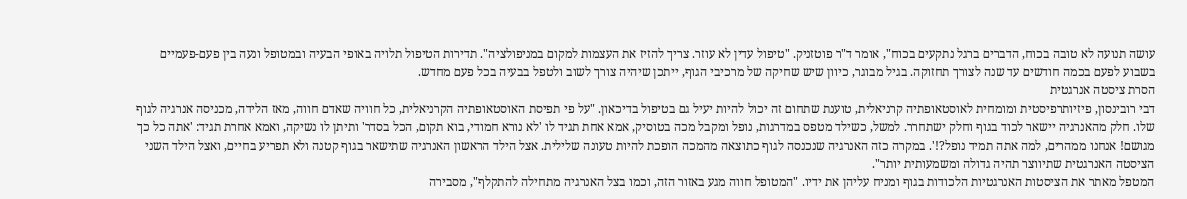עושה תנועה לא טובה בכוח, הדברים ברגל נתקעים בכוח", אומר ד"ר פוטזניק. "טיפול עדין לא עוזר. צריך להזיז את העצמות למקום במניפולציה". תדירות הטיפול תלויה באופי הבעיה ובמטופל ונעה בין פעם-פעמיים בשבוע לפעם בכמה חודשים עד שנה לצורך תחזוקה. בגיל מבוגר, כיוון שיש שחיקה של מרכיבי הגוף, ייתכן שיהיה צורך לשוב ולטפל בבעיה בכל פעם מחדש.
הסרת ציסטה אנרגטית
דבי רובינסון, פיזיותרפיסטית ומומחית לאוסטאופתיה קרניאלית, טוענת שתחום זה יכול להיות יעיל גם בטיפול בדיכאון. "על פי תפיסת האוסטאופתיה הקרניאלית, כל חוויה שאדם חווה, מאז הלידה, מכניסה אנרגיה לגוף שלו. חלק מהאנרגיה יישאר לכוד בגוף וחלק ישתחרר. למשל, כשילד מטפס במדרגות, נופל ומקבל מכה בטוסיק, אמא אחת תגיד לו 'לא נורא חמודי, בוא תקום, הכל בסדר' ותיתן לו נשיקה, ואמא אחרת תגיד: 'אתה כל כך מגושם! אנחנו ממהרים, למה אתה תמיד נופל?!'. במקרה כזה האנרגיה שנכנסה לגוף כתוצאה מהמכה הופכת להיות טעונה שלילית. אצל הילד הראשון האנרגיה שתישאר בגוף קטנה ולא תפריע בחיים, ואצל הילד השני הציסטה האנרגטית שתיווצר תהיה גדולה ומשמעותית יותר".
המטפל מאתר את הציסטות האנרגטיות הלכודות בגוף ומניח עליהן את ידיו. "המטופל חווה מגע באזור הזה, וכמו בצל האנרגיה מתחילה להתקלף", מסבירה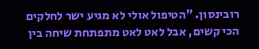רובינסון. "הטיפול אולי לא מגיע ישר לחלקים הכי קשים, אבל לאט לאט מתפתחת שיחה בין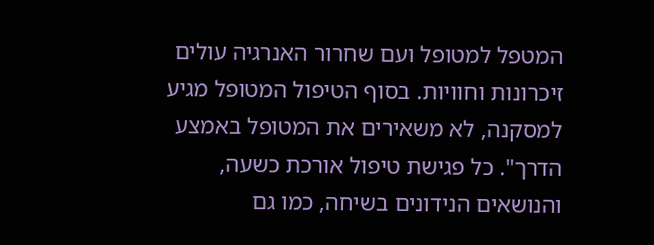המטפל למטופל ועם שחרור האנרגיה עולים זיכרונות וחוויות. בסוף הטיפול המטופל מגיע למסקנה, לא משאירים את המטופל באמצע הדרך". כל פגישת טיפול אורכת כשעה, והנושאים הנידונים בשיחה, כמו גם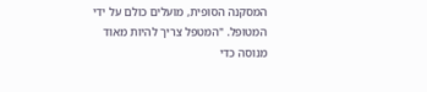המסקנה הסופית, מועלים כולם על ידי המטופל. "המטפל צריך להיות מאוד מנוסה כדי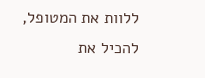ללוות את המטופל, להכיל את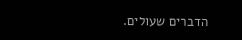הדברים שעולים.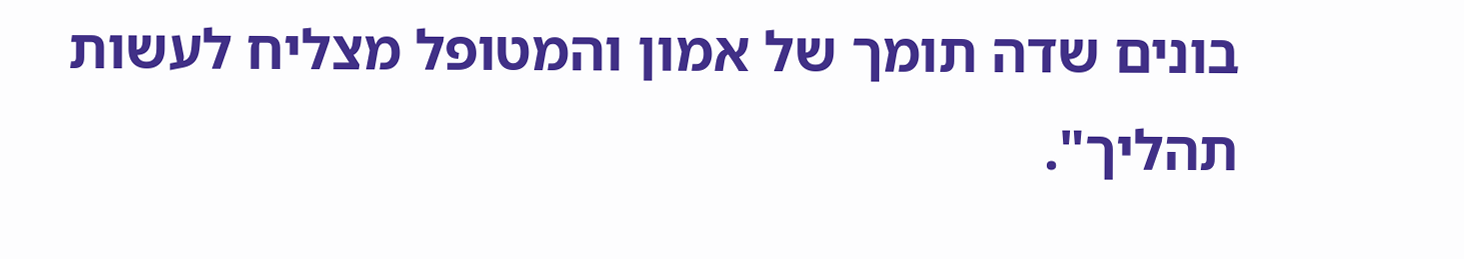בונים שדה תומך של אמון והמטופל מצליח לעשות תהליך".